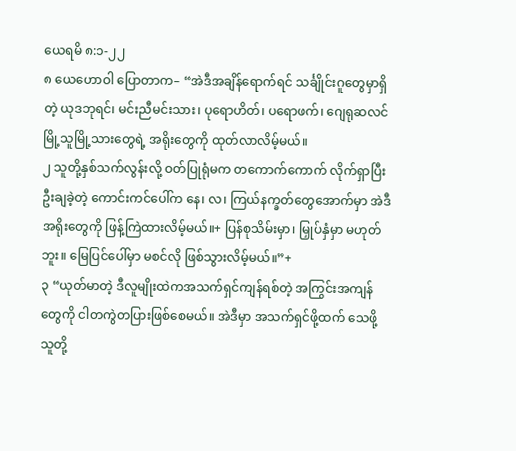ယေရမိ ၈:၁-၂၂
၈ ယေဟောဝါ ပြောတာက– “အဲဒီအချိန်ရောက်ရင် သင်္ချိုင်းဂူတွေမှာရှိတဲ့ ယုဒဘုရင်၊ မင်းညီမင်းသား၊ ပုရောဟိတ်၊ ပရောဖက်၊ ဂျေရုဆလင်မြို့သူမြို့သားတွေရဲ့ အရိုးတွေကို ထုတ်လာလိမ့်မယ်။
၂ သူတို့နှစ်သက်လွန်းလို့ ဝတ်ပြုရုံမက တကောက်ကောက် လိုက်ရှာပြီး ဦးချခဲ့တဲ့ ကောင်းကင်ပေါ်က နေ၊ လ၊ ကြယ်နက္ခတ်တွေအောက်မှာ အဲဒီအရိုးတွေကို ဖြန့်ကြဲထားလိမ့်မယ်။+ ပြန်စုသိမ်းမှာ၊ မြှုပ်နှံမှာ မဟုတ်ဘူး။ မြေပြင်ပေါ်မှာ မစင်လို ဖြစ်သွားလိမ့်မယ်။”+
၃ “ယုတ်မာတဲ့ ဒီလူမျိုးထဲကအသက်ရှင်ကျန်ရစ်တဲ့ အကြွင်းအကျန်တွေကို ငါတကွဲတပြားဖြစ်စေမယ်။ အဲဒီမှာ အသက်ရှင်ဖို့ထက် သေဖို့ သူတို့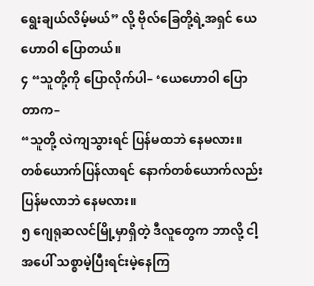ရွေးချယ်လိမ့်မယ်” လို့ ဗိုလ်ခြေတို့ရဲ့အရှင် ယေဟောဝါ ပြောတယ်။
၄ “သူတို့ကို ပြောလိုက်ပါ– ‘ယေဟောဝါ ပြောတာက–
“သူတို့ လဲကျသွားရင် ပြန်မထဘဲ နေမလား။
တစ်ယောက်ပြန်လာရင် နောက်တစ်ယောက်လည်း ပြန်မလာဘဲ နေမလား။
၅ ဂျေရုဆလင်မြို့မှာရှိတဲ့ ဒီလူတွေက ဘာလို့ ငါ့အပေါ် သစ္စာမဲ့ပြီးရင်းမဲ့နေကြ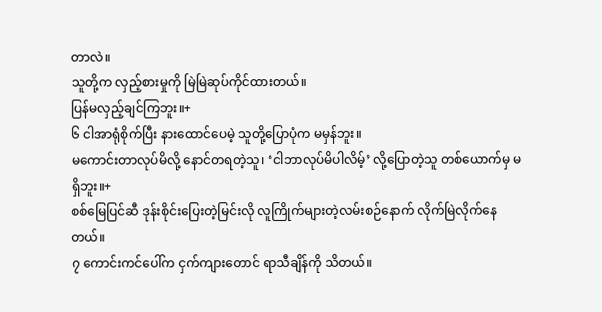တာလဲ။
သူတို့က လှည့်စားမှုကို မြဲမြဲဆုပ်ကိုင်ထားတယ်။
ပြန်မလှည့်ချင်ကြဘူး။+
၆ ငါအာရုံစိုက်ပြီး နားထောင်ပေမဲ့ သူတို့ပြောပုံက မမှန်ဘူး။
မကောင်းတာလုပ်မိလို့ နောင်တရတဲ့သူ၊ ‘ငါဘာလုပ်မိပါလိမ့်’ လို့ပြောတဲ့သူ တစ်ယောက်မှ မရှိဘူး။+
စစ်မြေပြင်ဆီ ဒုန်းစိုင်းပြေးတဲ့မြင်းလို လူကြိုက်များတဲ့လမ်းစဉ်နောက် လိုက်မြဲလိုက်နေတယ်။
၇ ကောင်းကင်ပေါ်က ငှက်ကျားတောင် ရာသီချိန်ကို သိတယ်။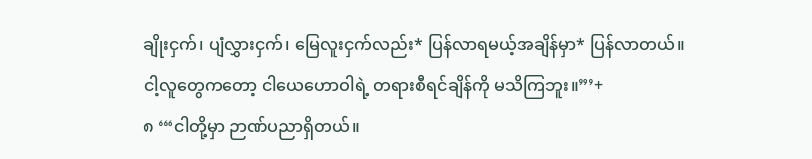ချိုးငှက်၊ ပျံလွှားငှက်၊ မြေလူးငှက်လည်း* ပြန်လာရမယ့်အချိန်မှာ* ပြန်လာတယ်။
ငါ့လူတွေကတော့ ငါယေဟောဝါရဲ့ တရားစီရင်ချိန်ကို မသိကြဘူး။”’+
၈ ‘“ငါတို့မှာ ဉာဏ်ပညာရှိတယ်။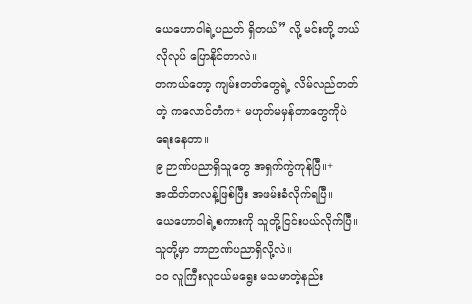ယေဟောဝါရဲ့ပညတ် ရှိတယ်” လို့ မင်းတို့ ဘယ်လိုလုပ် ပြောနိုင်တာလဲ။
တကယ်တော့ ကျမ်းတတ်တွေရဲ့ လိမ်လည်တတ်တဲ့ ကလောင်တံက+ မဟုတ်မမှန်တာတွေကိုပဲ ရေးနေတာ။
၉ ဉာဏ်ပညာရှိသူတွေ အရှက်ကွဲကုန်ပြီ။+
အထိတ်တလန့်ဖြစ်ပြီး အဖမ်းခံလိုက်ရပြီ။
ယေဟောဝါရဲ့စကားကို သူတို့ငြင်းပယ်လိုက်ပြီ။
သူတို့မှာ ဘာဉာဏ်ပညာရှိလို့လဲ။
၁၀ လူကြီးလူငယ်မရွေး မသမာတဲ့နည်း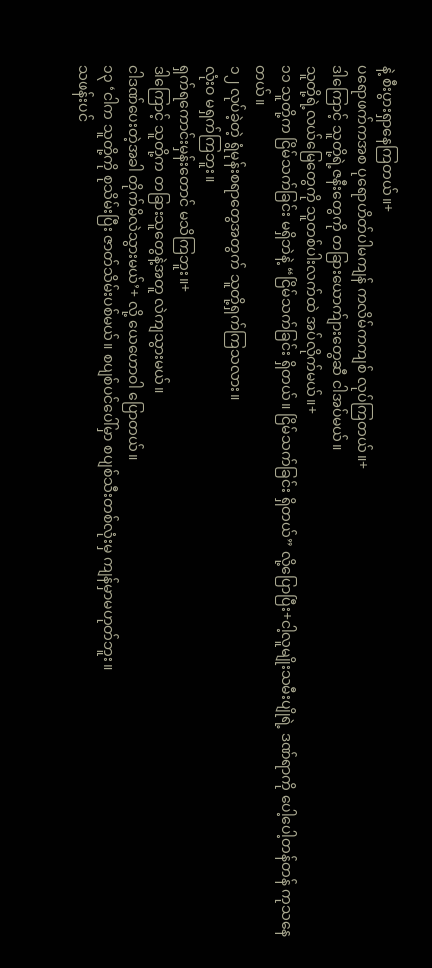နဲ့ စီးပွားရှာနေကြတယ်။+
ပရောဖက်ကအစ ပုရောဟိတ်ပါမကျန် ကလိမ်ကကျစ် လုပ်ကြတယ်။+
ဒါကြောင့် သူတို့ရဲ့ဇနီးတွေကို တခြားယောက်ျားတွေဆီ ငါအပ်မယ်။
သူတို့ရဲ့လယ်မြေတွေကို သူတစ်ပါးလက်ထဲ အပ်လိုက်မယ်။+
၁၁ သူတို့က ငြိမ်သက်ခြင်း မရှိဘဲနဲ့ “ငြိမ်သက်ခြင်း ရှိတယ်။ ငြိမ်သက်ခြင်း ရှိတယ်” လို့ပြောပြီး+ငါ့လူမျိုးသမီးပျိုရဲ့ ဒဏ်ရာကို ပေါ့ပေါ့တန်တန် ကုသနေတယ်။
၁၂ လုပ်ခဲ့တဲ့ ရွံမုန်းစရာတွေအတွက် သူတို့ရှက်ကြသလား။
လုံးဝ မရှက်ကြဘူး။
ရှက်ရကောင်းမှန်းတောင် မသိကြဘူး။+
ဒါကြောင့် သူတို့က တခြားသူတွေနဲ့အတူ လဲကျသွားမယ်။
ငါဒဏ်ပေးတဲ့အခါ တိုက်မိလဲသွားမယ်’+ လို့ ယေဟောဝါ ပြောတယ်။
၁၃ ‘ငါက သူတို့ကို စုသိမ်းပြီး ဇာတ်သိမ်းပစ်မယ်။ စပျစ်ပင်ပေါ်မှာ စပျစ်သီးတစ်လုံးမှ ကျန်မှာမဟုတ်ဘူး။
သဖန်းပင်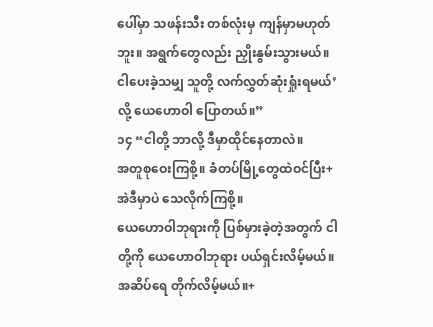ပေါ်မှာ သဖန်းသီး တစ်လုံးမှ ကျန်မှာမဟုတ်ဘူး။ အရွက်တွေလည်း ညှိုးနွမ်းသွားမယ်။
ငါပေးခဲ့သမျှ သူတို့ လက်လွှတ်ဆုံးရှုံးရမယ်’ လို့ ယေဟောဝါ ပြောတယ်။”
၁၄ “ငါတို့ ဘာလို့ ဒီမှာထိုင်နေတာလဲ။
အတူစုဝေးကြစို့။ ခံတပ်မြို့တွေထဲဝင်ပြီး+ အဲဒီမှာပဲ သေလိုက်ကြစို့။
ယေဟောဝါဘုရားကို ပြစ်မှားခဲ့တဲ့အတွက် ငါတို့ကို ယေဟောဝါဘုရား ပယ်ရှင်းလိမ့်မယ်။
အဆိပ်ရေ တိုက်လိမ့်မယ်။+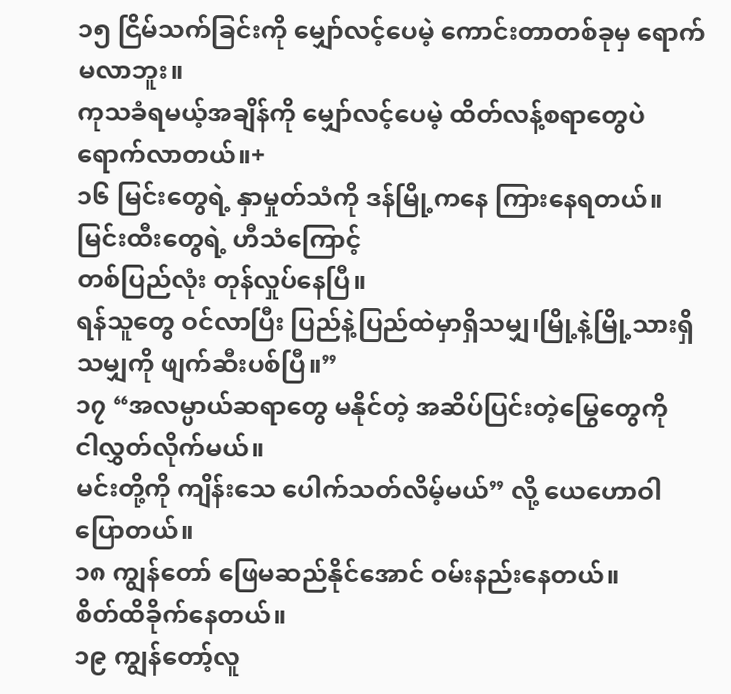၁၅ ငြိမ်သက်ခြင်းကို မျှော်လင့်ပေမဲ့ ကောင်းတာတစ်ခုမှ ရောက်မလာဘူး။
ကုသခံရမယ့်အချိန်ကို မျှော်လင့်ပေမဲ့ ထိတ်လန့်စရာတွေပဲ ရောက်လာတယ်။+
၁၆ မြင်းတွေရဲ့ နှာမှုတ်သံကို ဒန်မြို့ကနေ ကြားနေရတယ်။
မြင်းထီးတွေရဲ့ ဟီသံကြောင့်
တစ်ပြည်လုံး တုန်လှုပ်နေပြီ။
ရန်သူတွေ ဝင်လာပြီး ပြည်နဲ့ပြည်ထဲမှာရှိသမျှ၊မြို့နဲ့မြို့သားရှိသမျှကို ဖျက်ဆီးပစ်ပြီ။”
၁၇ “အလမ္ပာယ်ဆရာတွေ မနိုင်တဲ့ အဆိပ်ပြင်းတဲ့မြွေတွေကို
ငါလွှတ်လိုက်မယ်။
မင်းတို့ကို ကျိန်းသေ ပေါက်သတ်လိမ့်မယ်” လို့ ယေဟောဝါ ပြောတယ်။
၁၈ ကျွန်တော် ဖြေမဆည်နိုင်အောင် ဝမ်းနည်းနေတယ်။
စိတ်ထိခိုက်နေတယ်။
၁၉ ကျွန်တော့်လူ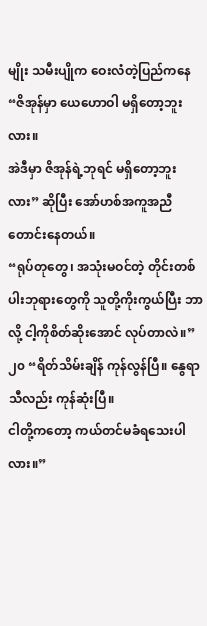မျိုး သမီးပျိုက ဝေးလံတဲ့ပြည်ကနေ
“ဇိအုန်မှာ ယေဟောဝါ မရှိတော့ဘူးလား။
အဲဒီမှာ ဇိအုန်ရဲ့ဘုရင် မရှိတော့ဘူးလား” ဆိုပြီး အော်ဟစ်အကူအညီတောင်းနေတယ်။
“ရုပ်တုတွေ၊ အသုံးမဝင်တဲ့ တိုင်းတစ်ပါးဘုရားတွေကို သူတို့ကိုးကွယ်ပြီး ဘာလို့ ငါ့ကိုစိတ်ဆိုးအောင် လုပ်တာလဲ။”
၂၀ “ရိတ်သိမ်းချိန် ကုန်လွန်ပြီ။ နွေရာသီလည်း ကုန်ဆုံးပြီ။
ငါတို့ကတော့ ကယ်တင်မခံရသေးပါလား။”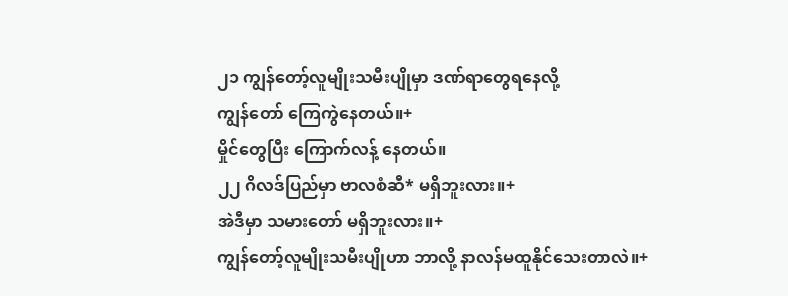၂၁ ကျွန်တော့်လူမျိုးသမီးပျိုမှာ ဒဏ်ရာတွေရနေလို့
ကျွန်တော် ကြေကွဲနေတယ်။+
မှိုင်တွေပြီး ကြောက်လန့် နေတယ်။
၂၂ ဂိလဒ်ပြည်မှာ ဗာလစံဆီ* မရှိဘူးလား။+
အဲဒီမှာ သမားတော် မရှိဘူးလား။+
ကျွန်တော့်လူမျိုးသမီးပျိုဟာ ဘာလို့ နာလန်မထူနိုင်သေးတာလဲ။+